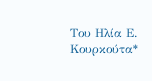Του Ηλία Ε. Κουρκούτα*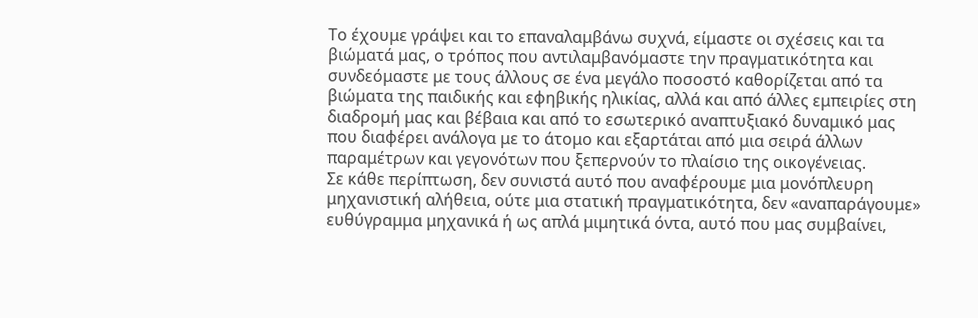Το έχουμε γράψει και το επαναλαμβάνω συχνά, είμαστε οι σχέσεις και τα βιώματά μας, ο τρόπος που αντιλαμβανόμαστε την πραγματικότητα και συνδεόμαστε με τους άλλους σε ένα μεγάλο ποσοστό καθορίζεται από τα βιώματα της παιδικής και εφηβικής ηλικίας, αλλά και από άλλες εμπειρίες στη διαδρομή μας και βέβαια και από το εσωτερικό αναπτυξιακό δυναμικό μας που διαφέρει ανάλογα με το άτομο και εξαρτάται από μια σειρά άλλων παραμέτρων και γεγονότων που ξεπερνούν το πλαίσιο της οικογένειας.
Σε κάθε περίπτωση, δεν συνιστά αυτό που αναφέρουμε μια μονόπλευρη μηχανιστική αλήθεια, ούτε μια στατική πραγματικότητα, δεν «αναπαράγουμε» ευθύγραμμα μηχανικά ή ως απλά μιμητικά όντα, αυτό που μας συμβαίνει,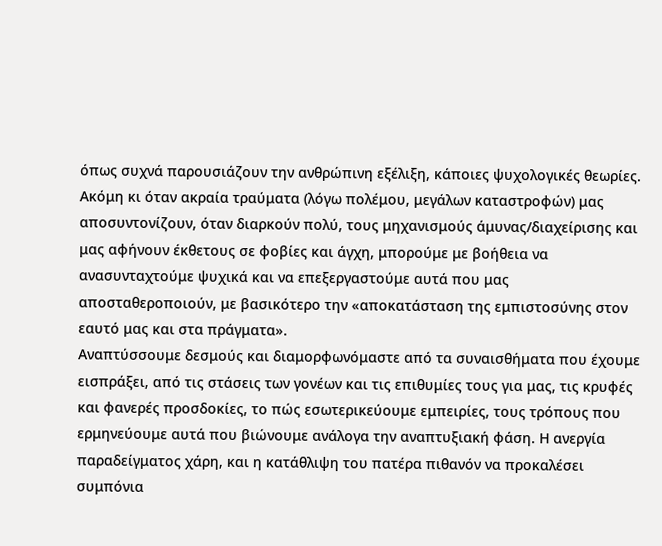όπως συχνά παρουσιάζουν την ανθρώπινη εξέλιξη, κάποιες ψυχολογικές θεωρίες.
Ακόμη κι όταν ακραία τραύματα (λόγω πολέμου, μεγάλων καταστροφών) μας αποσυντονίζουν, όταν διαρκούν πολύ, τους μηχανισμούς άμυνας/διαχείρισης και μας αφήνουν έκθετους σε φοβίες και άγχη, μπορούμε με βοήθεια να ανασυνταχτούμε ψυχικά και να επεξεργαστούμε αυτά που μας αποσταθεροποιούν, με βασικότερο την «αποκατάσταση της εμπιστοσύνης στον εαυτό μας και στα πράγματα».
Αναπτύσσουμε δεσμούς και διαμορφωνόμαστε από τα συναισθήματα που έχουμε εισπράξει, από τις στάσεις των γονέων και τις επιθυμίες τους για μας, τις κρυφές και φανερές προσδοκίες, το πώς εσωτερικεύουμε εμπειρίες, τους τρόπους που ερμηνεύουμε αυτά που βιώνουμε ανάλογα την αναπτυξιακή φάση. Η ανεργία παραδείγματος χάρη, και η κατάθλιψη του πατέρα πιθανόν να προκαλέσει συμπόνια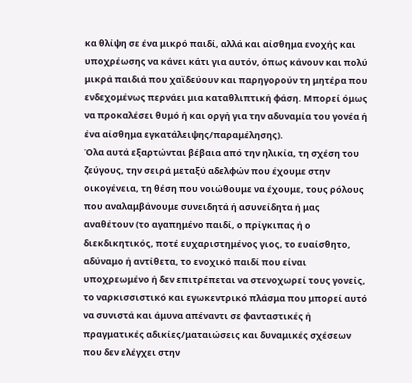κα θλίψη σε ένα μικρό παιδί, αλλά και αίσθημα ενοχής και υποχρέωσης να κάνει κάτι για αυτόν, όπως κάνουν και πολύ μικρά παιδιά που χαϊδεύουν και παρηγορούν τη μητέρα που ενδεχομένως περνάει μια καταθλιπτική φάση. Μπορεί όμως να προκαλέσει θυμό ή και οργή για την αδυναμία του γονέα ή ένα αίσθημα εγκατάλειψης/παραμέλησης).
Όλα αυτά εξαρτώνται βέβαια από την ηλικία, τη σχέση του ζεύγους, την σειρά μεταξύ αδελφών που έχουμε στην οικογένεια, τη θέση που νοιώθουμε να έχουμε, τους ρόλους που αναλαμβάνουμε συνειδητά ή ασυνείδητα ή μας αναθέτουν (το αγαπημένο παιδί, ο πρίγκιπας ή ο διεκδικητικός, ποτέ ευχαριστημένος γιος, το ευαίσθητο, αδύναμο ή αντίθετα, το ενοχικό παιδί που είναι υποχρεωμένο ή δεν επιτρέπεται να στενοχωρεί τους γονείς, το ναρκισσιστικό και εγωκεντρικό πλάσμα που μπορεί αυτό να συνιστά και άμυνα απέναντι σε φανταστικές ή πραγματικές αδικίες/ματαιώσεις και δυναμικές σχέσεων που δεν ελέγχει στην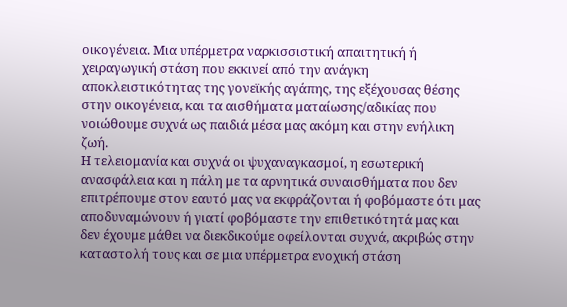οικογένεια. Μια υπέρμετρα ναρκισσιστική απαιτητική ή χειραγωγική στάση που εκκινεί από την ανάγκη αποκλειστικότητας της γονεϊκής αγάπης, της εξέχουσας θέσης στην οικογένεια, και τα αισθήματα ματαίωσης/αδικίας που νοιώθουμε συχνά ως παιδιά μέσα μας ακόμη και στην ενήλικη ζωή.
Η τελειομανία και συχνά οι ψυχαναγκασμοί, η εσωτερική ανασφάλεια και η πάλη με τα αρνητικά συναισθήματα που δεν επιτρέπουμε στον εαυτό μας να εκφράζονται ή φοβόμαστε ότι μας αποδυναμώνουν ή γιατί φοβόμαστε την επιθετικότητά μας και δεν έχουμε μάθει να διεκδικούμε οφείλονται συχνά, ακριβώς στην καταστολή τους και σε μια υπέρμετρα ενοχική στάση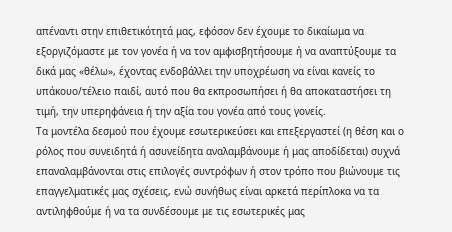απέναντι στην επιθετικότητά μας, εφόσον δεν έχουμε το δικαίωμα να εξοργιζόμαστε με τον γονέα ή να τον αμφισβητήσουμε ή να αναπτύξουμε τα δικά μας «θέλω», έχοντας ενδοβάλλει την υποχρέωση να είναι κανείς το υπάκουο/τέλειο παιδί, αυτό που θα εκπροσωπήσει ή θα αποκαταστήσει τη τιμή, την υπερηφάνεια ή την αξία του γονέα από τους γονείς.
Τα μοντέλα δεσμού που έχουμε εσωτερικεύσει και επεξεργαστεί (η θέση και ο ρόλος που συνειδητά ή ασυνείδητα αναλαμβάνουμε ή μας αποδίδεται) συχνά επαναλαμβάνονται στις επιλογές συντρόφων ή στον τρόπο που βιώνουμε τις επαγγελματικές μας σχέσεις, ενώ συνήθως είναι αρκετά περίπλοκα να τα αντιληφθούμε ή να τα συνδέσουμε με τις εσωτερικές μας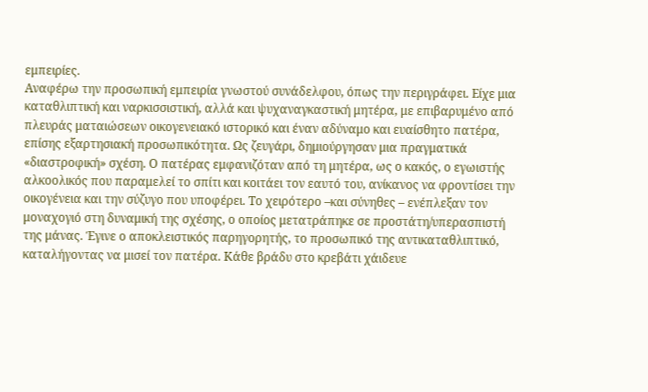εμπειρίες.
Αναφέρω την προσωπική εμπειρία γνωστού συνάδελφου, όπως την περιγράφει. Είχε μια καταθλιπτική και ναρκισσιστική, αλλά και ψυχαναγκαστική μητέρα, με επιβαρυμένο από πλευράς ματαιώσεων οικογενειακό ιστορικό και έναν αδύναμο και ευαίσθητο πατέρα, επίσης εξαρτησιακή προσωπικότητα. Ως ζευγάρι, δημιούργησαν μια πραγματικά «διαστροφική» σχέση. Ο πατέρας εμφανιζόταν από τη μητέρα, ως ο κακός, ο εγωιστής αλκοολικός που παραμελεί το σπίτι και κοιτάει τον εαυτό του, ανίκανος να φροντίσει την οικογένεια και την σύζυγο που υποφέρει. Το χειρότερο –και σύνηθες – ενέπλεξαν τον μοναχογιό στη δυναμική της σχέσης, ο οποίος μετατράπηκε σε προστάτη/υπερασπιστή της μάνας. Έγινε ο αποκλειστικός παρηγορητής, το προσωπικό της αντικαταθλιπτικό, καταλήγοντας να μισεί τον πατέρα. Κάθε βράδυ στο κρεβάτι χάιδευε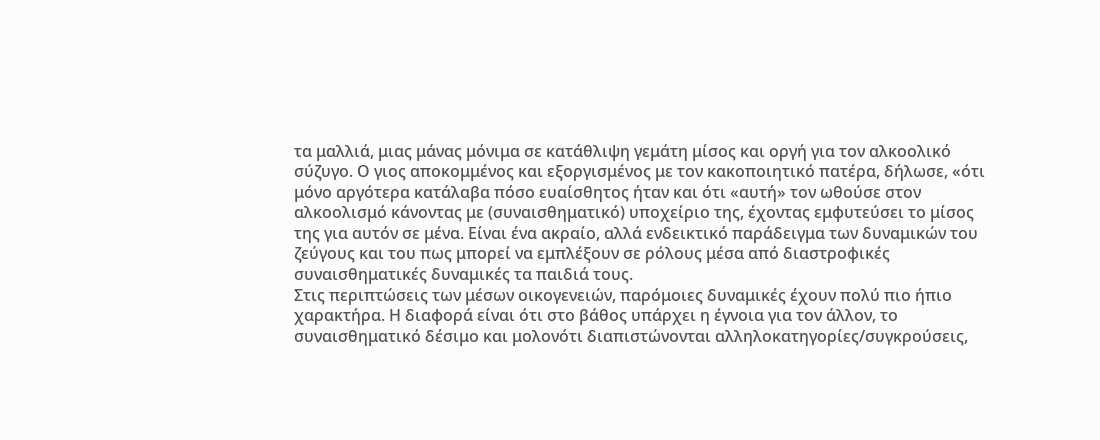τα μαλλιά, μιας μάνας μόνιμα σε κατάθλιψη γεμάτη μίσος και οργή για τον αλκοολικό σύζυγο. Ο γιος αποκομμένος και εξοργισμένος με τον κακοποιητικό πατέρα, δήλωσε, «ότι μόνο αργότερα κατάλαβα πόσο ευαίσθητος ήταν και ότι «αυτή» τον ωθούσε στον αλκοολισμό κάνοντας με (συναισθηματικό) υποχείριο της, έχοντας εμφυτεύσει το μίσος της για αυτόν σε μένα. Είναι ένα ακραίο, αλλά ενδεικτικό παράδειγμα των δυναμικών του ζεύγους και του πως μπορεί να εμπλέξουν σε ρόλους μέσα από διαστροφικές συναισθηματικές δυναμικές τα παιδιά τους.
Στις περιπτώσεις των μέσων οικογενειών, παρόμοιες δυναμικές έχουν πολύ πιο ήπιο χαρακτήρα. Η διαφορά είναι ότι στο βάθος υπάρχει η έγνοια για τον άλλον, το συναισθηματικό δέσιμο και μολονότι διαπιστώνονται αλληλοκατηγορίες/συγκρούσεις,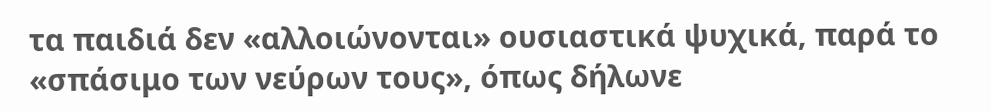τα παιδιά δεν «αλλοιώνονται» ουσιαστικά ψυχικά, παρά το «σπάσιμο των νεύρων τους», όπως δήλωνε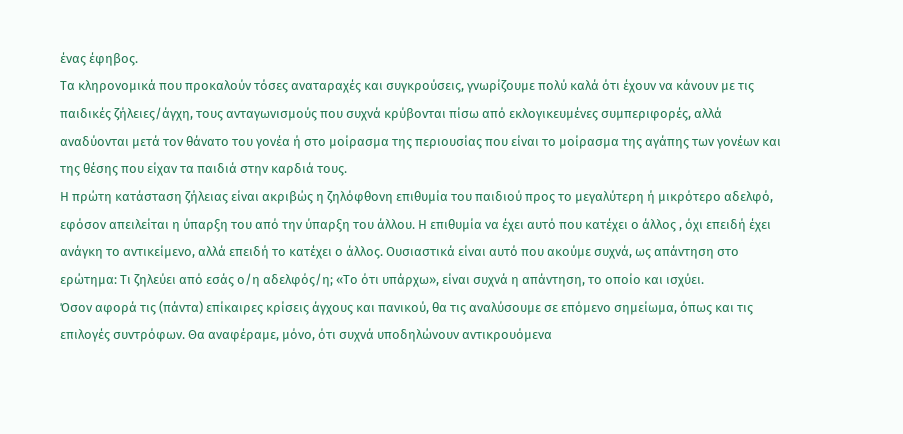ένας έφηβος.
Τα κληρονομικά που προκαλούν τόσες αναταραχές και συγκρούσεις, γνωρίζουμε πολύ καλά ότι έχουν να κάνουν με τις παιδικές ζήλειες/άγχη, τους ανταγωνισμούς που συχνά κρύβονται πίσω από εκλογικευμένες συμπεριφορές, αλλά αναδύονται μετά τον θάνατο του γονέα ή στο μοίρασμα της περιουσίας που είναι το μοίρασμα της αγάπης των γονέων και της θέσης που είχαν τα παιδιά στην καρδιά τους.
Η πρώτη κατάσταση ζήλειας είναι ακριβώς η ζηλόφθονη επιθυμία του παιδιού προς το μεγαλύτερη ή μικρότερο αδελφό, εφόσον απειλείται η ύπαρξη του από την ύπαρξη του άλλου. Η επιθυμία να έχει αυτό που κατέχει ο άλλος , όχι επειδή έχει ανάγκη το αντικείμενο, αλλά επειδή το κατέχει ο άλλος. Ουσιαστικά είναι αυτό που ακούμε συχνά, ως απάντηση στο ερώτημα: Τι ζηλεύει από εσάς ο/η αδελφός/η; «Το ότι υπάρχω», είναι συχνά η απάντηση, το οποίο και ισχύει.
Όσον αφορά τις (πάντα) επίκαιρες κρίσεις άγχους και πανικού, θα τις αναλύσουμε σε επόμενο σημείωμα, όπως και τις επιλογές συντρόφων. Θα αναφέραμε, μόνο, ότι συχνά υποδηλώνουν αντικρουόμενα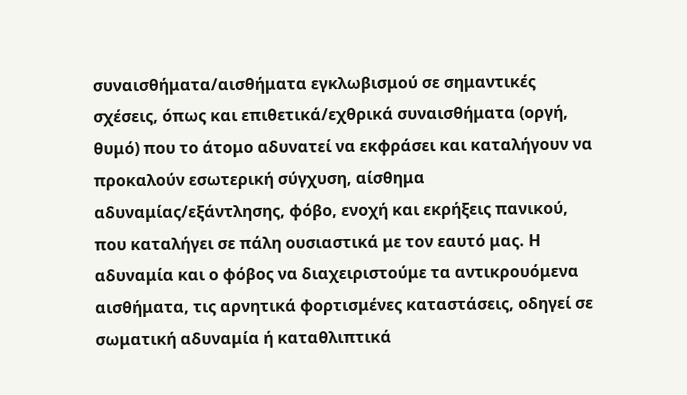συναισθήματα/αισθήματα εγκλωβισμού σε σημαντικές σχέσεις, όπως και επιθετικά/εχθρικά συναισθήματα (οργή, θυμό) που το άτομο αδυνατεί να εκφράσει και καταλήγουν να προκαλούν εσωτερική σύγχυση, αίσθημα αδυναμίας/εξάντλησης, φόβο, ενοχή και εκρήξεις πανικού, που καταλήγει σε πάλη ουσιαστικά με τον εαυτό μας. Η αδυναμία και ο φόβος να διαχειριστούμε τα αντικρουόμενα αισθήματα, τις αρνητικά φορτισμένες καταστάσεις, οδηγεί σε σωματική αδυναμία ή καταθλιπτικά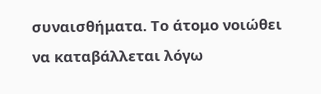συναισθήματα. Το άτομο νοιώθει να καταβάλλεται λόγω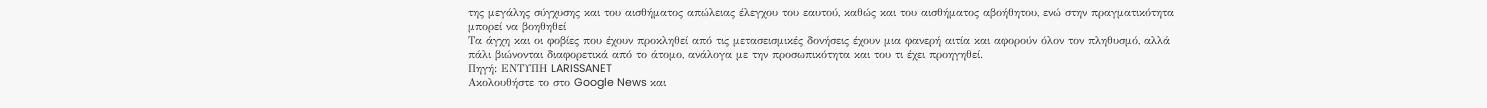της μεγάλης σύγχυσης και του αισθήματος απώλειας έλεγχου του εαυτού, καθώς και του αισθήματος αβοήθητου, ενώ στην πραγματικότητα μπορεί να βοηθηθεί
Τα άγχη και οι φοβίες που έχουν προκληθεί από τις μετασεισμικές δονήσεις έχουν μια φανερή αιτία και αφορούν όλον τον πληθυσμό, αλλά πάλι βιώνονται διαφορετικά από το άτομο, ανάλογα με την προσωπικότητα και του τι έχει προηγηθεί.
Πηγή: ΕΝΤΥΠΗ LARISSANET
Ακολουθήστε το στο Google News και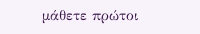μάθετε πρώτοι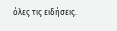όλες τις ειδήσεις.